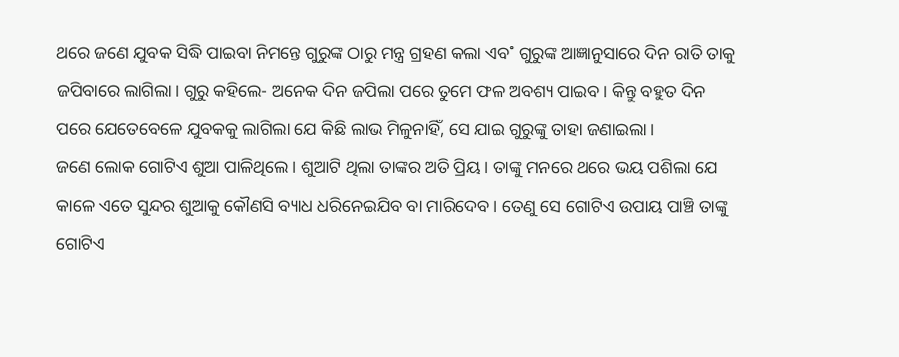ଥରେ ଜଣେ ଯୁବକ ସିଦ୍ଧି ପାଇବା ନିମନ୍ତେ ଗୁରୁଙ୍କ ଠାରୁ ମନ୍ତ୍ର ଗ୍ରହଣ କଲା ଏବ˚ ଗୁରୁଙ୍କ ଆଜ୍ଞାନୁସାରେ ଦିନ ରାତି ତାକୁ ଜପିବାରେ ଲାଗିଲା। ଗୁରୁ କହିଲେ- ଅନେକ ଦିନ ଜପିଲା ପରେ ତୁମେ ଫଳ ଅବଶ୍ୟ ପାଇବ। କିନ୍ତୁ ବହୁତ ଦିନ ପରେ ଯେତେବେଳେ ଯୁବକକୁ ଲାଗିଲା ଯେ କିଛି ଲାଭ ମିଳୁନାହିଁ, ସେ ଯାଇ ଗୁରୁଙ୍କୁ ତାହା ଜଣାଇଲା।
ଜଣେ ଲୋକ ଗୋଟିଏ ଶୁଆ ପାଳିଥିଲେ। ଶୁଆଟି ଥିଲା ତାଙ୍କର ଅତି ପ୍ରିୟ। ତାଙ୍କୁ ମନରେ ଥରେ ଭୟ ପଶିଲା ଯେ କାଳେ ଏତେ ସୁନ୍ଦର ଶୁଆକୁ କୌଣସି ବ୍ୟାଧ ଧରିନେଇଯିବ ବା ମାରିଦେବ। ତେଣୁ ସେ ଗୋଟିଏ ଉପାୟ ପାଞ୍ଚି ତାଙ୍କୁ ଗୋଟିଏ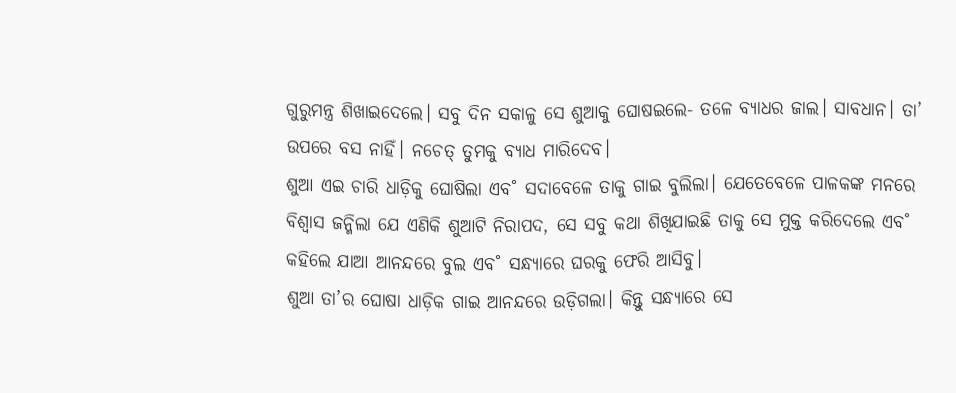ଗୁରୁମନ୍ତ୍ର ଶିଖାଇଦେଲେ। ସବୁ ଦିନ ସକାଳୁ ସେ ଶୁଆକୁ ଘୋଷଇଲେ- ତଳେ ବ୍ୟାଧର ଜାଲ। ସାବଧାନ। ତା’ ଉପରେ ବସ ନାହିଁ। ନଚେତ୍ ତୁମକୁ ବ୍ୟାଧ ମାରିଦେବ।
ଶୁଆ ଏଇ ଚାରି ଧାଡ଼ିକୁ ଘୋଷିଲା ଏବ˚ ସଦାବେଳେ ତାକୁ ଗାଇ ବୁଲିଲା। ଯେତେବେଳେ ପାଳକଙ୍କ ମନରେ ବିଶ୍ବାସ ଜନ୍ମିଲା ଯେ ଏଣିକି ଶୁଆଟି ନିରାପଦ, ସେ ସବୁ କଥା ଶିଖିଯାଇଛି ତାକୁ ସେ ମୁକ୍ତ କରିଦେଲେ ଏବ˚ କହିଲେ ଯାଆ ଆନନ୍ଦରେ ବୁଲ ଏବ˚ ସନ୍ଧ୍ୟାରେ ଘରକୁ ଫେରି ଆସିବୁ।
ଶୁଆ ତା’ର ଘୋଷା ଧାଡ଼ିକ ଗାଇ ଆନନ୍ଦରେ ଉଡ଼ିଗଲା। କିନ୍ତୁ ସନ୍ଧ୍ୟାରେ ସେ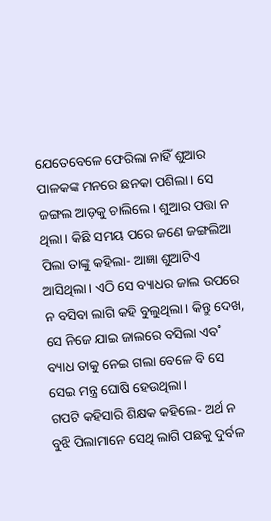ଯେତେବେଳେ ଫେରିଲା ନାହିଁ ଶୁଆର ପାଳକଙ୍କ ମନରେ ଛନକା ପଶିଲା। ସେ ଜଙ୍ଗଲ ଆଡ଼କୁ ଚାଲିଲେ। ଶୁଆର ପତ୍ତା ନ ଥିଲା। କିଛି ସମୟ ପରେ ଜଣେ ଜଙ୍ଗଲିଆ ପିଲା ତାଙ୍କୁ କହିଲା- ଆଜ୍ଞା ଶୁଆଟିଏ ଆସିଥିଲା। ଏଠି ସେ ବ୍ୟାଧର ଜାଲ ଉପରେ ନ ବସିବା ଲାଗି କହି ବୁଲୁଥିଲା। କିନ୍ତୁ ଦେଖ, ସେ ନିଜେ ଯାଇ ଜାଲରେ ବସିଲା ଏବ˚ ବ୍ୟାଧ ତାକୁ ନେଇ ଗଲା ବେଳେ ବି ସେ ସେଇ ମନ୍ତ୍ର ଘୋଷି ହେଉଥିଲା।
ଗପଟି କହିସାରି ଶିକ୍ଷକ କହିଲେ- ଅର୍ଥ ନ ବୁଝି ପିଲାମାନେ ସେଥି ଲାଗି ପଛକୁ ଦୁର୍ବଳ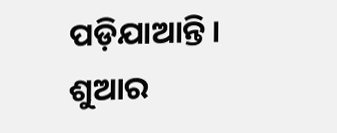ପଡ଼ିଯାଆନ୍ତି।
ଶୁଆର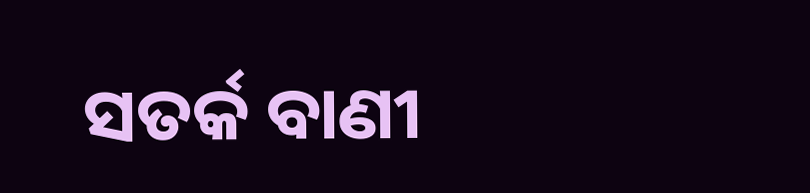ସତର୍କ ବାଣୀ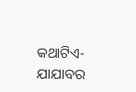କଥାଟିଏ-ଯାଯାବର